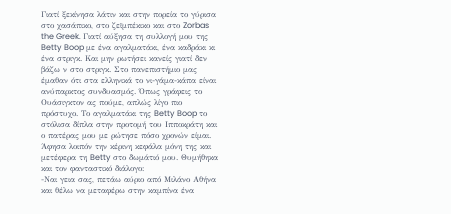Γιατί ξεκίνησα λάτιν και στην πορεία το γύρισα στο χασάπικο, στο ζεϊμπέκικο και στο Zorbas the Greek. Γιατί αύξησα τη συλλογή μου της Betty Boop με ένα αγαλματάκι, ένα καδράκι κι ένα στριγκ. Και μην ρωτήσει κανείς γιατί δεν βάζω ν στο στριγκ. Στο πανεπιστήμιο μας έμαθαν ότι στα ελληνικά το νι-γάμα-κάπα είναι ανύπαρκτος συνδυασμός. Όπως γράφεις το Ουάσιγκτον ας πούμε, απλώς λίγο πιο πρόστυχο. Το αγαλματάκι της Betty Boop το στόλισα δίπλα στην προτομή του Ιπποκράτη και ο πατέρας μου με ρώτησε πόσο χρονών είμαι. Άφησα λοιπόν την κέρινη κεφάλα μόνη της και μετέφερα τη Betty στο δωμάτιό μου. Θυμήθηκα και τον φανταστικό διάλογο:
-Ναι γεια σας, πετάω αύριο από Μιλάνο Αθήνα και θέλω να μεταφέρω στην καμπίνα ένα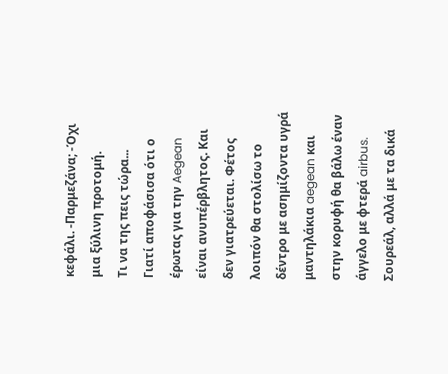κεφάλι. -Παρμεζάνα; -Όχι μια ξύλινη προτομή.
Τι να της πεις τώρα...
Γιατί αποφάσισα ότι ο έρωτας για την Aegean είναι ανυπέρβλητος. Και δεν γιατρεύεται. Φέτος λοιπόν θα στολίσω το δέντρο με ασημίζοντα υγρά μαντηλάκια aegean και στην κορυφή θα βάλω έναν άγγελο με φτερά airbus. Σουρεάλ, αλλά με τα δικά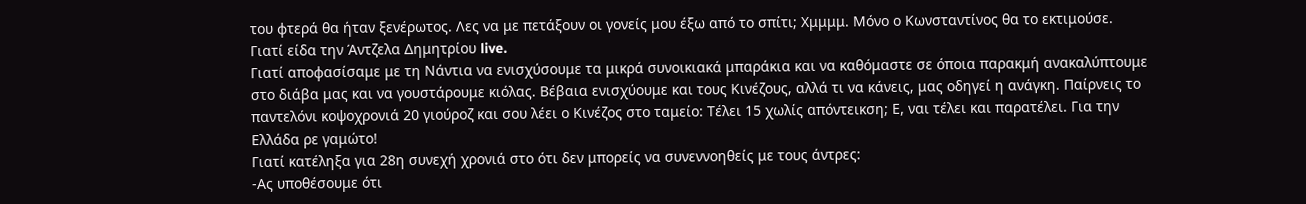του φτερά θα ήταν ξενέρωτος. Λες να με πετάξουν οι γονείς μου έξω από το σπίτι; Χμμμμ. Μόνο ο Κωνσταντίνος θα το εκτιμούσε.
Γιατί είδα την Άντζελα Δημητρίου live.
Γιατί αποφασίσαμε με τη Νάντια να ενισχύσουμε τα μικρά συνοικιακά μπαράκια και να καθόμαστε σε όποια παρακμή ανακαλύπτουμε στο διάβα μας και να γουστάρουμε κιόλας. Βέβαια ενισχύουμε και τους Κινέζους, αλλά τι να κάνεις, μας οδηγεί η ανάγκη. Παίρνεις το παντελόνι κοψοχρονιά 20 γιούροζ και σου λέει ο Κινέζος στο ταμείο: Τέλει 15 χωλίς απόντεικση; Ε, ναι τέλει και παρατέλει. Για την Ελλάδα ρε γαμώτο!
Γιατί κατέληξα για 28η συνεχή χρονιά στο ότι δεν μπορείς να συνεννοηθείς με τους άντρες:
-Ας υποθέσουμε ότι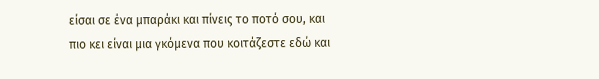είσαι σε ένα μπαράκι και πίνεις το ποτό σου, και πιο κει είναι μια γκόμενα που κοιτάζεστε εδώ και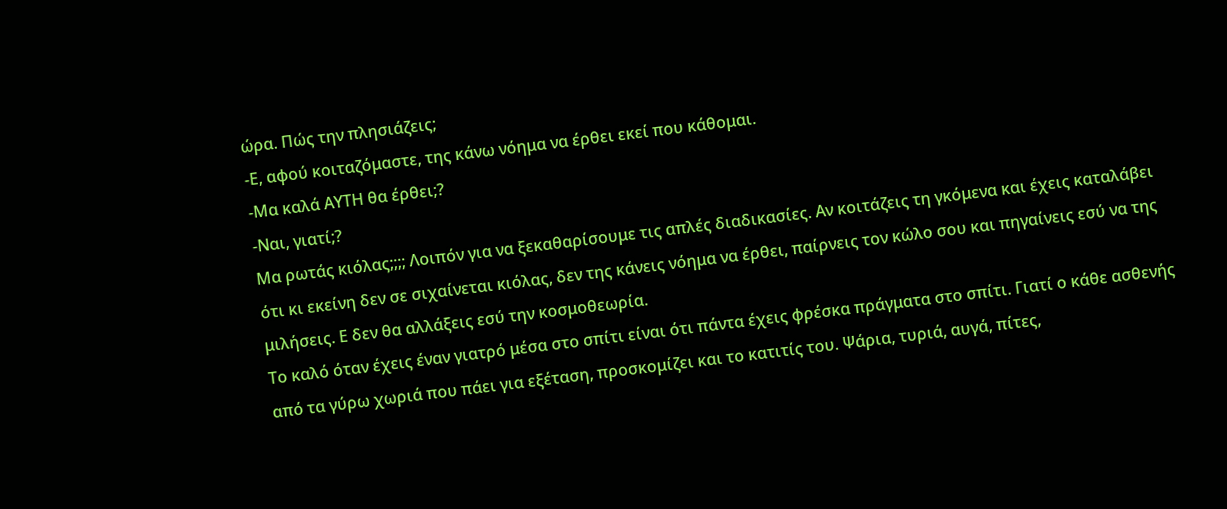ώρα. Πώς την πλησιάζεις;
-Ε, αφού κοιταζόμαστε, της κάνω νόημα να έρθει εκεί που κάθομαι.
-Μα καλά ΑΥΤΗ θα έρθει;?
-Ναι, γιατί;?
Μα ρωτάς κιόλας;;;; Λοιπόν για να ξεκαθαρίσουμε τις απλές διαδικασίες. Αν κοιτάζεις τη γκόμενα και έχεις καταλάβει ότι κι εκείνη δεν σε σιχαίνεται κιόλας, δεν της κάνεις νόημα να έρθει, παίρνεις τον κώλο σου και πηγαίνεις εσύ να της μιλήσεις. Ε δεν θα αλλάξεις εσύ την κοσμοθεωρία.
Το καλό όταν έχεις έναν γιατρό μέσα στο σπίτι είναι ότι πάντα έχεις φρέσκα πράγματα στο σπίτι. Γιατί ο κάθε ασθενής από τα γύρω χωριά που πάει για εξέταση, προσκομίζει και το κατιτίς του. Ψάρια, τυριά, αυγά, πίτες,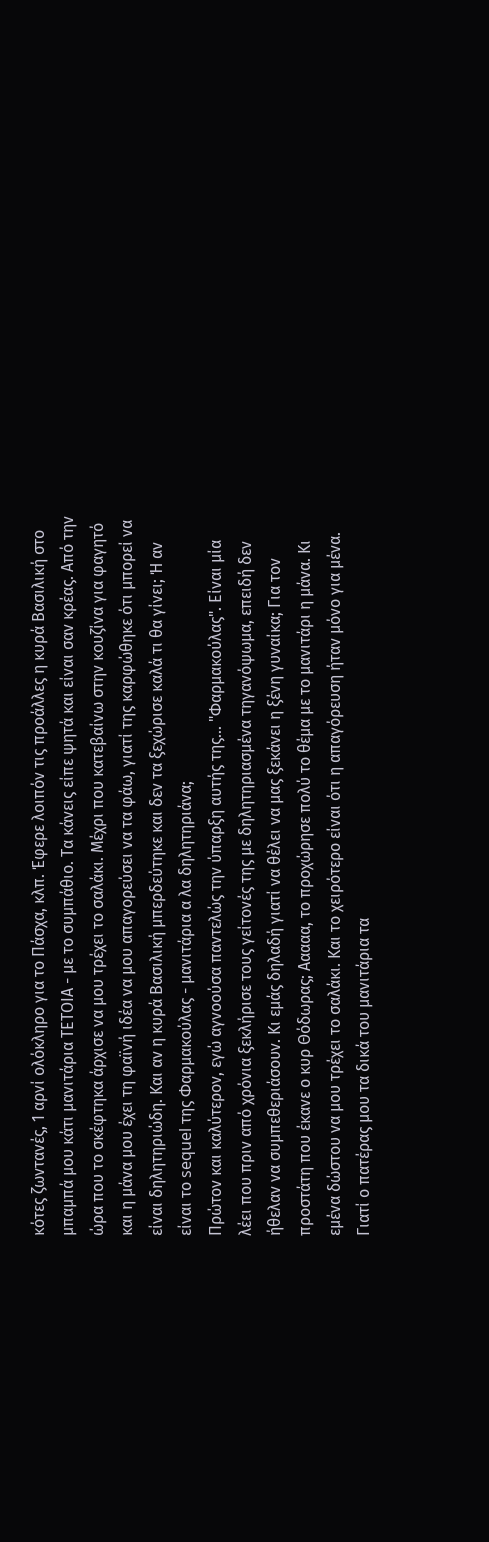κότες ζωντανές, 1 αρνί ολόκληρο για το Πάσχα, κλπ. Έφερε λοιπόν τις προάλλες η κυρά Βασιλική στο μπαμπά μου κάτι μανιτάρια ΤΕΤΟΙΑ - με το συμπάθιο. Τα κάνεις είπε ψητά και είναι σαν κρέας. Από την ώρα που το σκέφτηκα άρχισε να μου τρέχει το σαλάκι. Μέχρι που κατεβαίνω στην κουζίνα για φαγητό και η μάνα μου έχει τη φαϊνή ιδέα να μου απαγορεύσει να τα φάω, γιατί της καρφώθηκε ότι μπορεί να είναι δηλητηριώδη. Και αν η κυρά Βασιλική μπερδεύτηκε και δεν τα ξεχώρισε καλά τι θα γίνει; Ή αν είναι το sequel της Φαρμακούλας - μανιτάρια α λα δηλητηριάνα;
Πρώτον και καλύτερον, εγώ αγνοούσα παντελώς την ύπαρξη αυτής της... "Φαρμακούλας". Είναι μία λέει που πριν από χρόνια ξεκλήρισε τους γείτονές της με δηλητηριασμένα τηγανόψωμα, επειδή δεν ήθελαν να συμπεθεριάσουν. Κι εμάς δηλαδή γιατί να θέλει να μας ξεκάνει η ξένη γυναίκα; Για τον προστάτη που έκανε ο κυρ Θόδωρας; Ααααα, το προχώρησε πολύ το θέμα με το μανιτάρι η μάνα. Κι εμένα δώστου να μου τρέχει το σαλάκι. Και το χειρότερο είναι ότι η απαγόρευση ήταν μόνο για μένα. Γιατί ο πατέρας μου τα δικά του μανιτάρια τα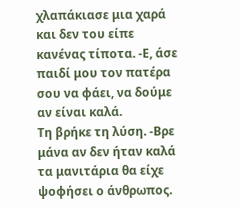χλαπάκιασε μια χαρά και δεν του είπε κανένας τίποτα. -Ε, άσε παιδί μου τον πατέρα σου να φάει, να δούμε αν είναι καλά.
Τη βρήκε τη λύση. -Βρε μάνα αν δεν ήταν καλά τα μανιτάρια θα είχε ψοφήσει ο άνθρωπος.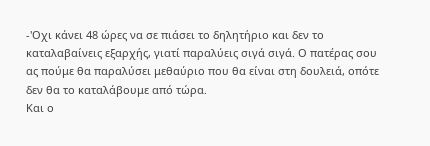-'Οχι κάνει 48 ώρες να σε πιάσει το δηλητήριο και δεν το καταλαβαίνεις εξαρχής, γιατί παραλύεις σιγά σιγά. Ο πατέρας σου ας πούμε θα παραλύσει μεθαύριο που θα είναι στη δουλειά, οπότε δεν θα το καταλάβουμε από τώρα.
Και ο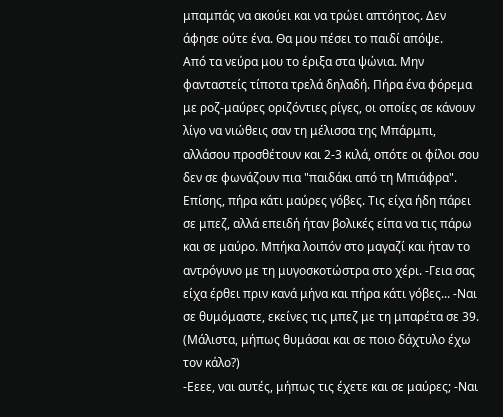μπαμπάς να ακούει και να τρώει απτόητος. Δεν άφησε ούτε ένα. Θα μου πέσει το παιδί απόψε.
Από τα νεύρα μου το έριξα στα ψώνια. Μην φανταστείς τίποτα τρελά δηλαδή. Πήρα ένα φόρεμα με ροζ-μαύρες οριζόντιες ρίγες, οι οποίες σε κάνουν λίγο να νιώθεις σαν τη μέλισσα της Μπάρμπι, αλλάσου προσθέτουν και 2-3 κιλά, οπότε οι φίλοι σου δεν σε φωνάζουν πια "παιδάκι από τη Μπιάφρα". Επίσης, πήρα κάτι μαύρες γόβες. Τις είχα ήδη πάρει σε μπεζ, αλλά επειδή ήταν βολικές είπα να τις πάρω και σε μαύρο. Μπήκα λοιπόν στο μαγαζί και ήταν το αντρόγυνο με τη μυγοσκοτώστρα στο χέρι. -Γεια σας είχα έρθει πριν κανά μήνα και πήρα κάτι γόβες... -Ναι σε θυμόμαστε, εκείνες τις μπεζ με τη μπαρέτα σε 39.
(Μάλιστα, μήπως θυμάσαι και σε ποιο δάχτυλο έχω τον κάλο?)
-Εεεε, ναι αυτές, μήπως τις έχετε και σε μαύρες; -Ναι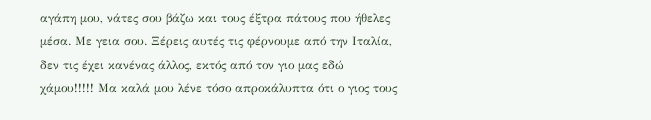αγάπη μου, νάτες σου βάζω και τους έξτρα πάτους που ήθελες μέσα. Με γεια σου. Ξέρεις αυτές τις φέρνουμε από την Ιταλία, δεν τις έχει κανένας άλλος, εκτός από τον γιο μας εδώ χάμου!!!!! Μα καλά μου λένε τόσο απροκάλυπτα ότι ο γιος τους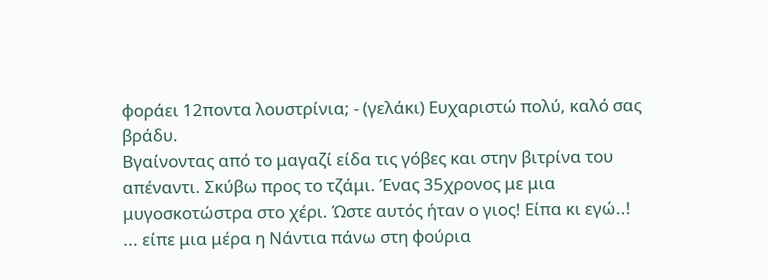φοράει 12ποντα λουστρίνια; - (γελάκι) Ευχαριστώ πολύ, καλό σας βράδυ.
Βγαίνοντας από το μαγαζί είδα τις γόβες και στην βιτρίνα του απέναντι. Σκύβω προς το τζάμι. Ένας 35χρονος με μια μυγοσκοτώστρα στο χέρι. Ώστε αυτός ήταν ο γιος! Είπα κι εγώ..!
... είπε μια μέρα η Νάντια πάνω στη φούρια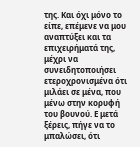της. Και όχι μόνο το είπε, επέμενε να μου αναπτύξει και τα επιχειρήματά της, μέχρι να συνειδητοποιήσει ετεροχρονισμένα ότι μιλάει σε μένα, που μένω στην κορυφή του βουνού. Ε μετά ξέρεις, πήγε να το μπαλώσει, ότι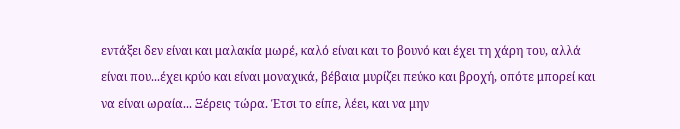εντάξει δεν είναι και μαλακία μωρέ, καλό είναι και το βουνό και έχει τη χάρη του, αλλά είναι που...έχει κρύο και είναι μοναχικά, βέβαια μυρίζει πεύκο και βροχή, οπότε μπορεί και να είναι ωραία... Ξέρεις τώρα. Έτσι το είπε, λέει, και να μην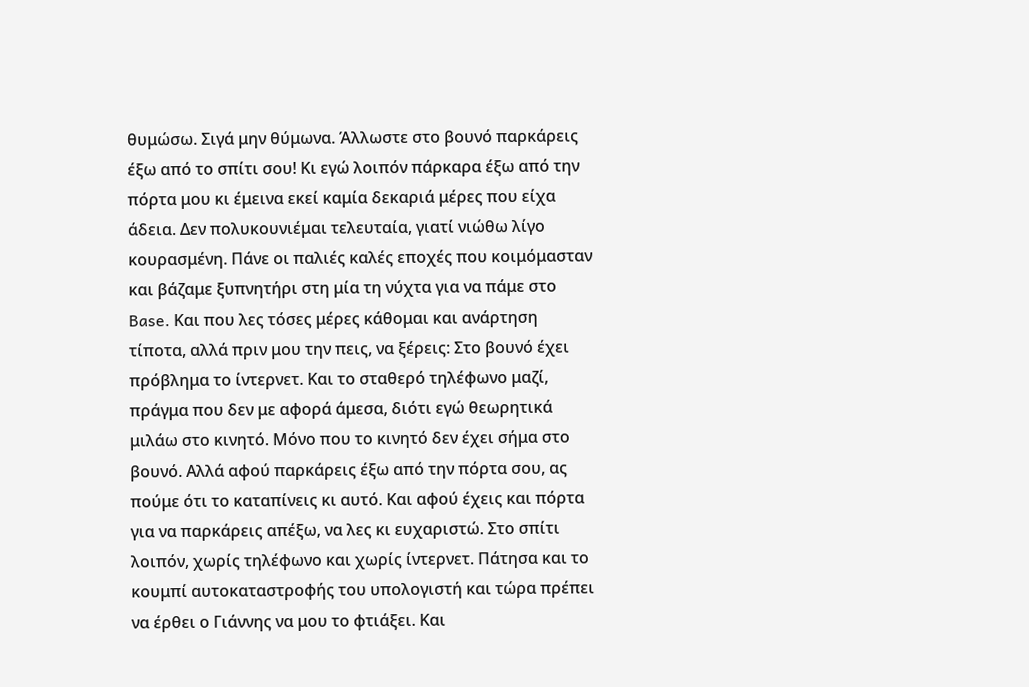θυμώσω. Σιγά μην θύμωνα. Άλλωστε στο βουνό παρκάρεις έξω από το σπίτι σου! Κι εγώ λοιπόν πάρκαρα έξω από την πόρτα μου κι έμεινα εκεί καμία δεκαριά μέρες που είχα άδεια. Δεν πολυκουνιέμαι τελευταία, γιατί νιώθω λίγο κουρασμένη. Πάνε οι παλιές καλές εποχές που κοιμόμασταν και βάζαμε ξυπνητήρι στη μία τη νύχτα για να πάμε στο Base. Και που λες τόσες μέρες κάθομαι και ανάρτηση τίποτα, αλλά πριν μου την πεις, να ξέρεις: Στο βουνό έχει πρόβλημα το ίντερνετ. Και το σταθερό τηλέφωνο μαζί, πράγμα που δεν με αφορά άμεσα, διότι εγώ θεωρητικά μιλάω στο κινητό. Μόνο που το κινητό δεν έχει σήμα στο βουνό. Αλλά αφού παρκάρεις έξω από την πόρτα σου, ας πούμε ότι το καταπίνεις κι αυτό. Και αφού έχεις και πόρτα για να παρκάρεις απέξω, να λες κι ευχαριστώ. Στο σπίτι λοιπόν, χωρίς τηλέφωνο και χωρίς ίντερνετ. Πάτησα και το κουμπί αυτοκαταστροφής του υπολογιστή και τώρα πρέπει να έρθει ο Γιάννης να μου το φτιάξει. Και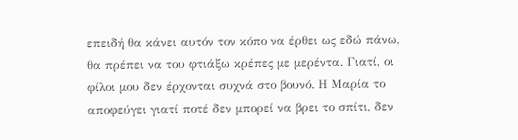επειδή θα κάνει αυτόν τον κόπο να έρθει ως εδώ πάνω, θα πρέπει να του φτιάξω κρέπες με μερέντα. Γιατί, οι φίλοι μου δεν έρχονται συχνά στο βουνό. Η Μαρία το αποφεύγει γιατί ποτέ δεν μπορεί να βρει το σπίτι, δεν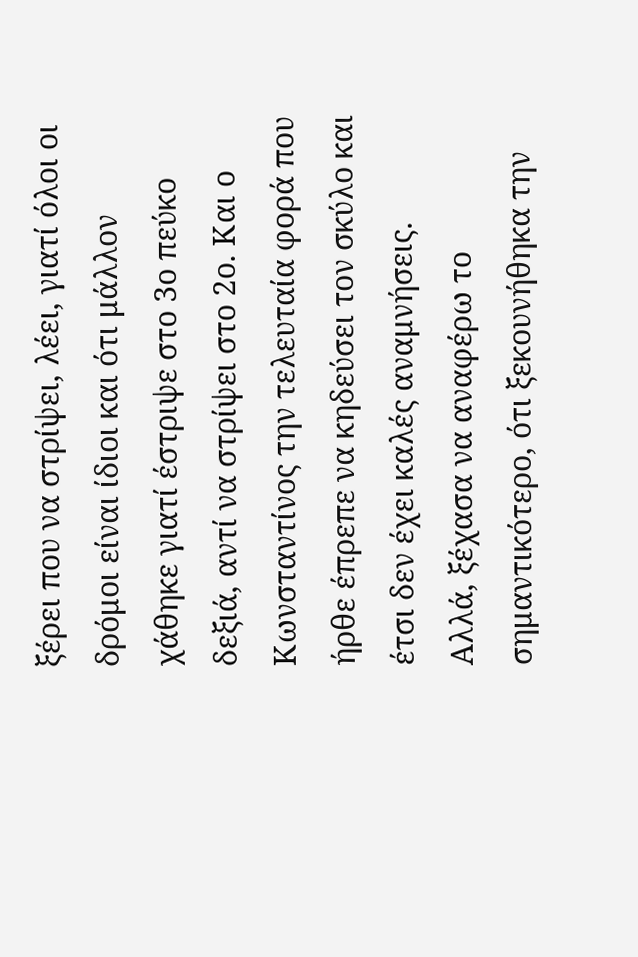ξέρει που να στρίψει, λέει, γιατί όλοι οι δρόμοι είναι ίδιοι και ότι μάλλον χάθηκε γιατί έστριψε στο 3ο πεύκο δεξιά, αντί να στρίψει στο 2ο. Και ο Κωνσταντίνος την τελευταία φορά που ήρθε έπρεπε να κηδεύσει τον σκύλο και έτσι δεν έχει καλές αναμνήσεις.
Αλλά, ξέχασα να αναφέρω το σημαντικότερο, ότι ξεκουνήθηκα την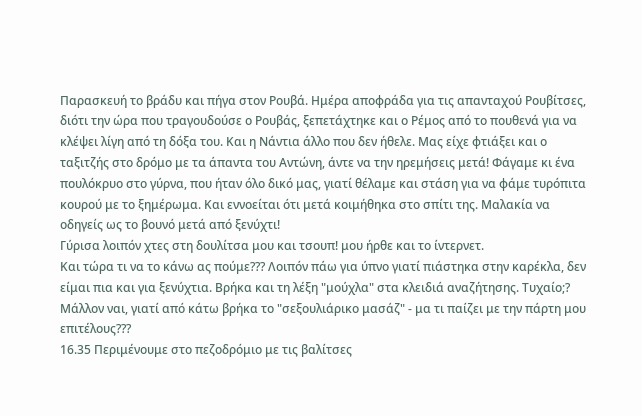Παρασκευή το βράδυ και πήγα στον Ρουβά. Ημέρα αποφράδα για τις απανταχού Ρουβίτσες, διότι την ώρα που τραγουδούσε ο Ρουβάς, ξεπετάχτηκε και ο Ρέμος από το πουθενά για να κλέψει λίγη από τη δόξα του. Και η Νάντια άλλο που δεν ήθελε. Μας είχε φτιάξει και ο ταξιτζής στο δρόμο με τα άπαντα του Αντώνη, άντε να την ηρεμήσεις μετά! Φάγαμε κι ένα πουλόκρυο στο γύρνα, που ήταν όλο δικό μας, γιατί θέλαμε και στάση για να φάμε τυρόπιτα κουρού με το ξημέρωμα. Και εννοείται ότι μετά κοιμήθηκα στο σπίτι της. Μαλακία να οδηγείς ως το βουνό μετά από ξενύχτι!
Γύρισα λοιπόν χτες στη δουλίτσα μου και τσουπ! μου ήρθε και το ίντερνετ.
Και τώρα τι να το κάνω ας πούμε??? Λοιπόν πάω για ύπνο γιατί πιάστηκα στην καρέκλα, δεν είμαι πια και για ξενύχτια. Βρήκα και τη λέξη "μούχλα" στα κλειδιά αναζήτησης. Τυχαίο;? Μάλλον ναι, γιατί από κάτω βρήκα το "σεξουλιάρικο μασάζ" - μα τι παίζει με την πάρτη μου επιτέλους???
16.35 Περιμένουμε στο πεζοδρόμιο με τις βαλίτσες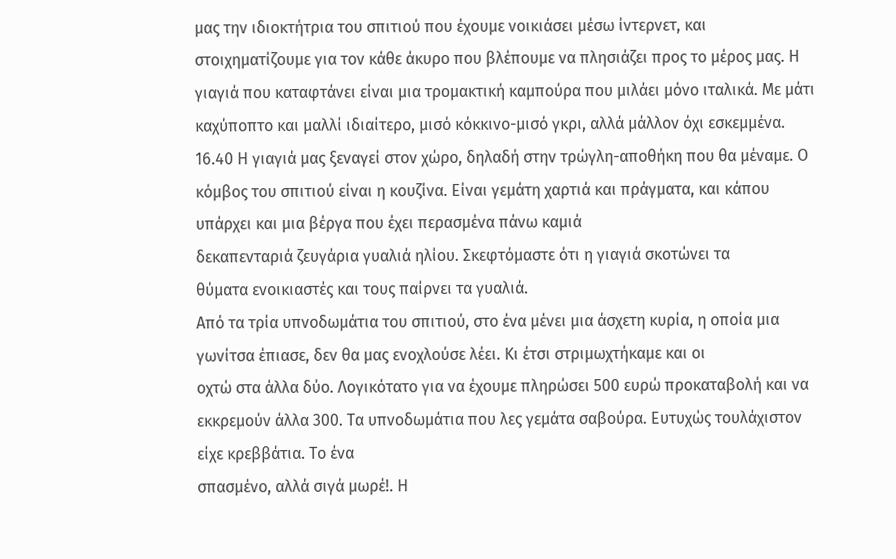μας την ιδιοκτήτρια του σπιτιού που έχουμε νοικιάσει μέσω ίντερνετ, και στοιχηματίζουμε για τον κάθε άκυρο που βλέπουμε να πλησιάζει προς το μέρος μας. Η γιαγιά που καταφτάνει είναι μια τρομακτική καμπούρα που μιλάει μόνο ιταλικά. Με μάτι καχύποπτο και μαλλί ιδιαίτερο, μισό κόκκινο-μισό γκρι, αλλά μάλλον όχι εσκεμμένα. 16.40 Η γιαγιά μας ξεναγεί στον χώρο, δηλαδή στην τρώγλη-αποθήκη που θα μέναμε. Ο κόμβος του σπιτιού είναι η κουζίνα. Είναι γεμάτη χαρτιά και πράγματα, και κάπου υπάρχει και μια βέργα που έχει περασμένα πάνω καμιά
δεκαπενταριά ζευγάρια γυαλιά ηλίου. Σκεφτόμαστε ότι η γιαγιά σκοτώνει τα
θύματα ενοικιαστές και τους παίρνει τα γυαλιά.
Από τα τρία υπνοδωμάτια του σπιτιού, στο ένα μένει μια άσχετη κυρία, η οποία μια γωνίτσα έπιασε, δεν θα μας ενοχλούσε λέει. Κι έτσι στριμωχτήκαμε και οι
οχτώ στα άλλα δύο. Λογικότατο για να έχουμε πληρώσει 500 ευρώ προκαταβολή και να εκκρεμούν άλλα 300. Τα υπνοδωμάτια που λες γεμάτα σαβούρα. Ευτυχώς τουλάχιστον είχε κρεββάτια. Το ένα
σπασμένο, αλλά σιγά μωρέ!. Η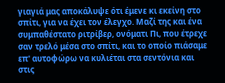γιαγιά μας αποκάλυψε ότι έμενε κι εκείνη στο σπίτι, για να έχει τον έλεγχο. Μαζί της και ένα συμπαθέστατο ριτρίβερ, ονόματι Πι, που έτρεχε σαν τρελό μέσα στο σπίτι, και το οποίο πιάσαμε επ' αυτοφώρω να κυλιέται στα σεντόνια και στις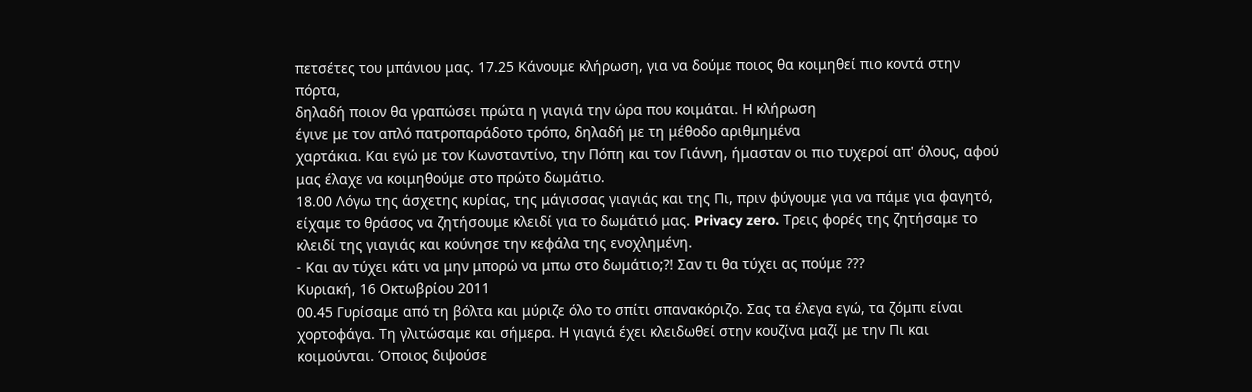πετσέτες του μπάνιου μας. 17.25 Κάνουμε κλήρωση, για να δούμε ποιος θα κοιμηθεί πιο κοντά στην πόρτα,
δηλαδή ποιον θα γραπώσει πρώτα η γιαγιά την ώρα που κοιμάται. Η κλήρωση
έγινε με τον απλό πατροπαράδοτο τρόπο, δηλαδή με τη μέθοδο αριθμημένα
χαρτάκια. Και εγώ με τον Κωνσταντίνο, την Πόπη και τον Γιάννη, ήμασταν οι πιο τυχεροί απ' όλους, αφού μας έλαχε να κοιμηθούμε στο πρώτο δωμάτιο.
18.00 Λόγω της άσχετης κυρίας, της μάγισσας γιαγιάς και της Πι, πριν φύγουμε για να πάμε για φαγητό, είχαμε το θράσος να ζητήσουμε κλειδί για το δωμάτιό μας. Privacy zero. Τρεις φορές της ζητήσαμε το κλειδί της γιαγιάς και κούνησε την κεφάλα της ενοχλημένη.
- Και αν τύχει κάτι να μην μπορώ να μπω στο δωμάτιο;?! Σαν τι θα τύχει ας πούμε ???
Κυριακή, 16 Οκτωβρίου 2011
00.45 Γυρίσαμε από τη βόλτα και μύριζε όλο το σπίτι σπανακόριζο. Σας τα έλεγα εγώ, τα ζόμπι είναι χορτοφάγα. Τη γλιτώσαμε και σήμερα. Η γιαγιά έχει κλειδωθεί στην κουζίνα μαζί με την Πι και κοιμούνται. Όποιος διψούσε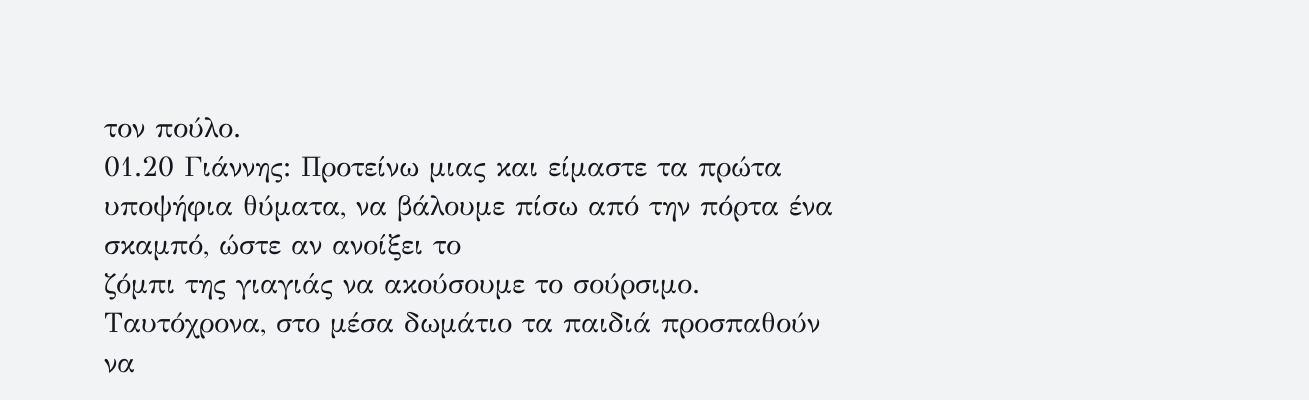τον πούλο.
01.20 Γιάννης: Προτείνω μιας και είμαστε τα πρώτα υποψήφια θύματα, να βάλουμε πίσω από την πόρτα ένα σκαμπό, ώστε αν ανοίξει το
ζόμπι της γιαγιάς να ακούσουμε το σούρσιμο.
Ταυτόχρονα, στο μέσα δωμάτιο τα παιδιά προσπαθούν να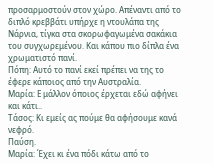προσαρμοστούν στον χώρο. Απέναντι από το διπλό κρεββάτι υπήρχε η ντουλάπα της Νάρνια, τίγκα στα σκορωφαγωμένα σακάκια του συγχωρεμένου. Και κάπου πιο δίπλα ένα χρωματιστό πανί.
Πόπη: Αυτό το πανί εκεί πρέπει να της το έφερε κάποιος από την Αυστραλία.
Μαρία: Ε μάλλον όποιος έρχεται εδώ αφήνει και κάτι..
Τάσος: Κι εμείς ας πούμε θα αφήσουμε κανά νεφρό.
Παύση.
Μαρία: Έχει κι ένα πόδι κάτω από το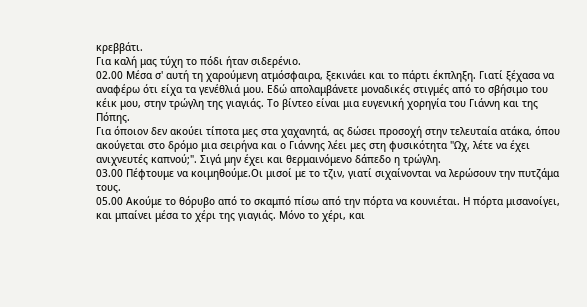κρεββάτι.
Για καλή μας τύχη το πόδι ήταν σιδερένιο.
02.00 Μέσα σ' αυτή τη χαρούμενη ατμόσφαιρα, ξεκινάει και το πάρτι έκπληξη. Γιατί ξέχασα να αναφέρω ότι είχα τα γενέθλιά μου. Εδώ απολαμβάνετε μοναδικές στιγμές από το σβήσιμο του κέικ μου, στην τρώγλη της γιαγιάς. Το βίντεο είναι μια ευγενική χορηγία του Γιάννη και της Πόπης.
Για όποιον δεν ακούει τίποτα μες στα χαχανητά, ας δώσει προσοχή στην τελευταία ατάκα, όπου ακούγεται στο δρόμο μια σειρήνα και ο Γιάννης λέει μες στη φυσικότητα "Ωχ, λέτε να έχει ανιχνευτές καπνού;". Σιγά μην έχει και θερμαινόμενο δάπεδο η τρώγλη.
03.00 Πέφτουμε να κοιμηθούμε.Οι μισοί με το τζιν, γιατί σιχαίνονται να λερώσουν την πυτζάμα τους.
05.00 Ακούμε το θόρυβο από το σκαμπό πίσω από την πόρτα να κουνιέται. Η πόρτα μισανοίγει, και μπαίνει μέσα το χέρι της γιαγιάς. Μόνο το χέρι, και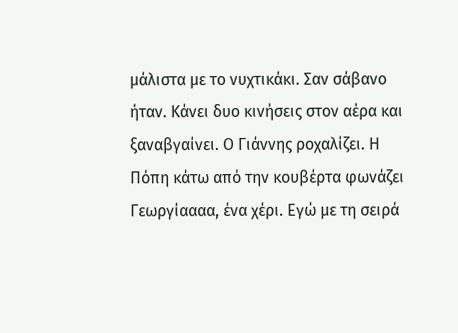μάλιστα με το νυχτικάκι. Σαν σάβανο ήταν. Κάνει δυο κινήσεις στον αέρα και ξαναβγαίνει. Ο Γιάννης ροχαλίζει. Η Πόπη κάτω από την κουβέρτα φωνάζει Γεωργίαααα, ένα χέρι. Εγώ με τη σειρά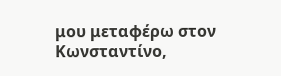μου μεταφέρω στον Κωνσταντίνο,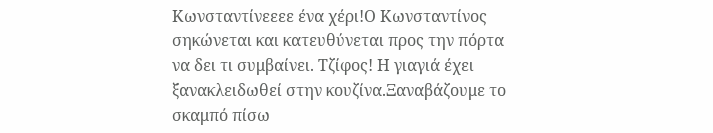Κωνσταντίνεεεε ένα χέρι!Ο Κωνσταντίνος σηκώνεται και κατευθύνεται προς την πόρτα να δει τι συμβαίνει. Τζίφος! Η γιαγιά έχει ξανακλειδωθεί στην κουζίνα.Ξαναβάζουμε το σκαμπό πίσω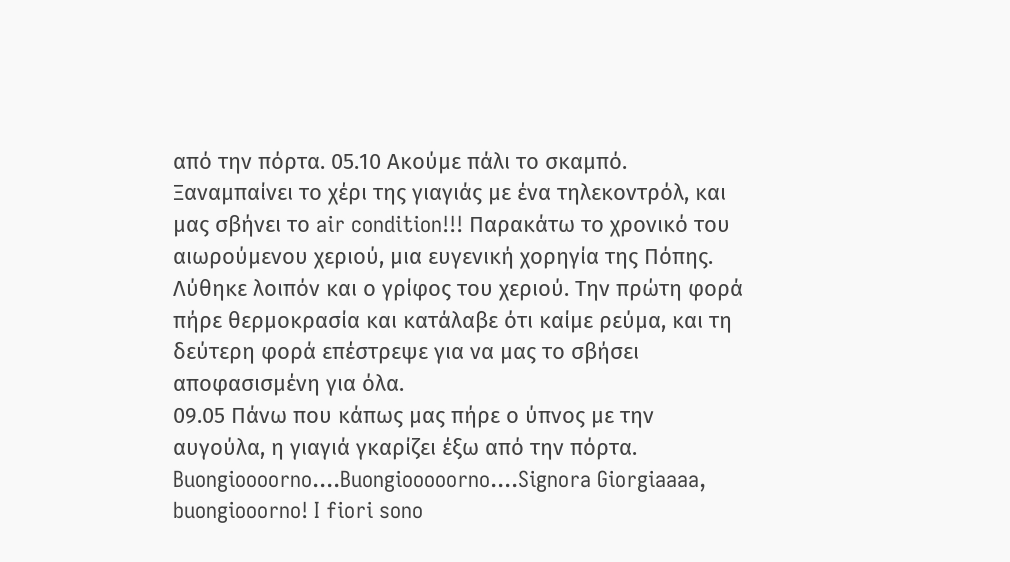από την πόρτα. 05.10 Ακούμε πάλι το σκαμπό. Ξαναμπαίνει το χέρι της γιαγιάς με ένα τηλεκοντρόλ, και μας σβήνει το air condition!!! Παρακάτω το χρονικό του αιωρούμενου χεριού, μια ευγενική χορηγία της Πόπης.
Λύθηκε λοιπόν και ο γρίφος του χεριού. Την πρώτη φορά πήρε θερμοκρασία και κατάλαβε ότι καίμε ρεύμα, και τη δεύτερη φορά επέστρεψε για να μας το σβήσει αποφασισμένη για όλα.
09.05 Πάνω που κάπως μας πήρε ο ύπνος με την αυγούλα, η γιαγιά γκαρίζει έξω από την πόρτα. Buongioooorno....Buongiooooorno....Signora Giorgiaaaa, buongiooorno! I fiori sono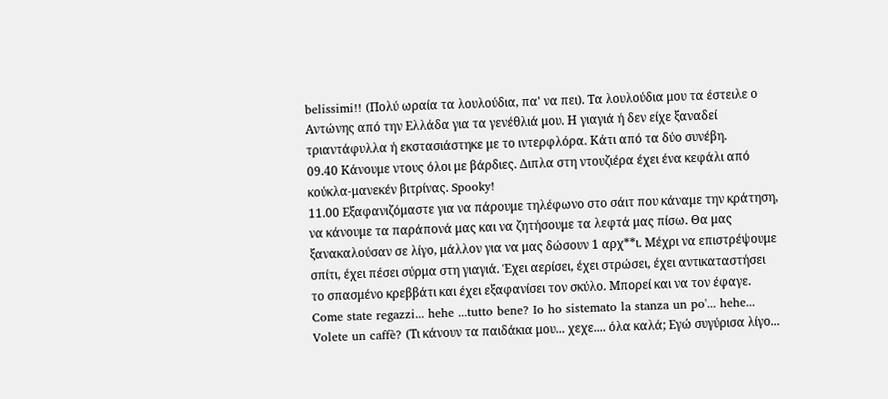belissimi!! (Πολύ ωραία τα λουλούδια, πα' να πει). Τα λουλούδια μου τα έστειλε ο Αντώνης από την Ελλάδα για τα γενέθλιά μου. Η γιαγιά ή δεν είχε ξαναδεί τριαντάφυλλα ή εκστασιάστηκε με τo ιντερφλόρα. Κάτι από τα δύο συνέβη.
09.40 Κάνουμε ντους όλοι με βάρδιες. Διπλα στη ντουζιέρα έχει ένα κεφάλι από κούκλα-μανεκέν βιτρίνας. Spooky!
11.00 Εξαφανιζόμαστε για να πάρουμε τηλέφωνο στο σάιτ που κάναμε την κράτηση, να κάνουμε τα παράπονά μας και να ζητήσουμε τα λεφτά μας πίσω. Θα μας ξανακαλούσαν σε λίγο, μάλλον για να μας δώσουν 1 αρχ**ι. Μέχρι να επιστρέψουμε σπίτι, έχει πέσει σύρμα στη γιαγιά. Έχει αερίσει, έχει στρώσει, έχει αντικαταστήσει το σπασμένο κρεββάτι και έχει εξαφανίσει τον σκύλο. Μπορεί και να τον έφαγε. Come state regazzi... hehe ...tutto bene? Io ho sistemato la stanza un po'... hehe... Volete un caffè? (Τι κάνουν τα παιδάκια μου... χεχε.... όλα καλά; Εγώ συγύρισα λίγο...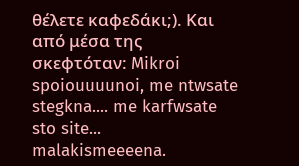θέλετε καφεδάκι;). Και από μέσα της σκεφτόταν: Mikroi spoiouuuunoi, me ntwsate stegkna.... me karfwsate sto site... malakismeeeena.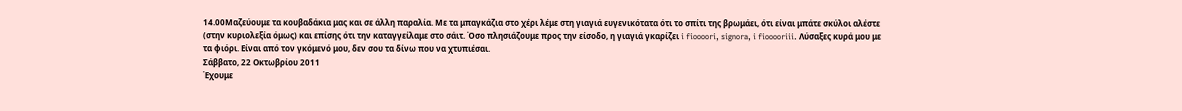14.00Μαζεύουμε τα κουβαδάκια μας και σε άλλη παραλία. Με τα μπαγκάζια στο χέρι λέμε στη γιαγιά ευγενικότατα ότι το σπίτι της βρωμάει, ότι είναι μπάτε σκύλοι αλέστε (στην κυριολεξία όμως) και επίσης ότι την καταγγείλαμε στο σάιτ. Όσο πλησιάζουμε προς την είσοδο, η γιαγιά γκαρίζει i fioooori, signora, i fiooooriii. Λύσαξες κυρά μου με τα φιόρι. Είναι από τον γκόμενό μου, δεν σου τα δίνω που να χτυπιέσαι.
Σάββατο, 22 Οκτωβρίου 2011
Έχουμε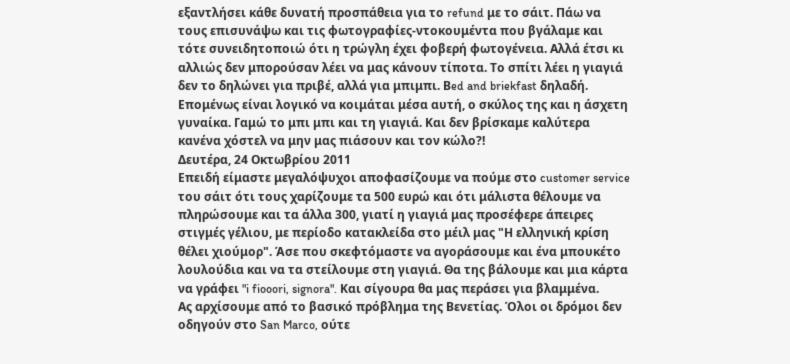εξαντλήσει κάθε δυνατή προσπάθεια για το refund με το σάιτ. Πάω να τους επισυνάψω και τις φωτογραφίες-ντοκουμέντα που βγάλαμε και τότε συνειδητοποιώ ότι η τρώγλη έχει φοβερή φωτογένεια. Αλλά έτσι κι αλλιώς δεν μπορούσαν λέει να μας κάνουν τίποτα. Το σπίτι λέει η γιαγιά δεν το δηλώνει για πριβέ, αλλά για μπιμπι. Βed and briekfast δηλαδή. Επομένως είναι λογικό να κοιμάται μέσα αυτή, ο σκύλος της και η άσχετη γυναίκα. Γαμώ το μπι μπι και τη γιαγιά. Και δεν βρίσκαμε καλύτερα κανένα χόστελ να μην μας πιάσουν και τον κώλο?!
Δευτέρα, 24 Οκτωβρίου 2011
Επειδή είμαστε μεγαλόψυχοι αποφασίζουμε να πούμε στο customer service του σάιτ ότι τους χαρίζουμε τα 500 ευρώ και ότι μάλιστα θέλουμε να πληρώσουμε και τα άλλα 300, γιατί η γιαγιά μας προσέφερε άπειρες στιγμές γέλιου, με περίοδο κατακλείδα στο μέιλ μας "Η ελληνική κρίση θέλει χιούμορ". Άσε που σκεφτόμαστε να αγοράσουμε και ένα μπουκέτο λουλούδια και να τα στείλουμε στη γιαγιά. Θα της βάλουμε και μια κάρτα να γράφει "i fiooori, signora". Και σίγουρα θα μας περάσει για βλαμμένα.
Ας αρχίσουμε από το βασικό πρόβλημα της Βενετίας. Όλοι οι δρόμοι δεν οδηγούν στο San Marco, ούτε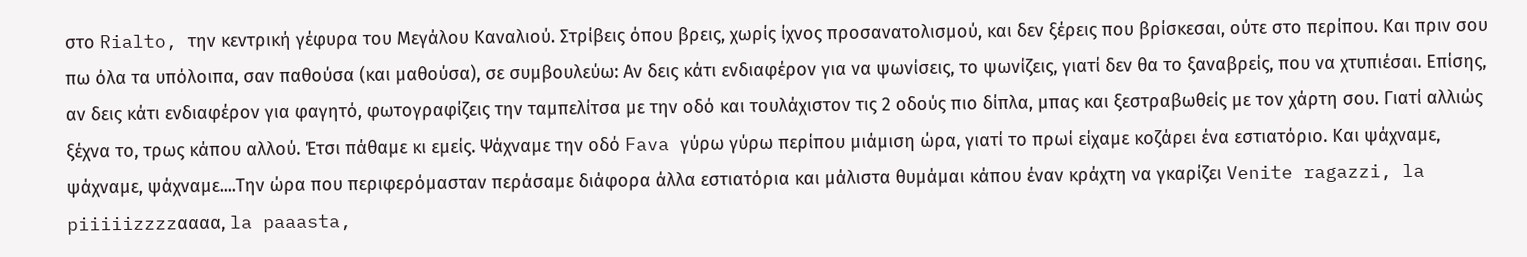στο Rialto, την κεντρική γέφυρα του Μεγάλου Καναλιού. Στρίβεις όπου βρεις, χωρίς ίχνος προσανατολισμού, και δεν ξέρεις που βρίσκεσαι, ούτε στο περίπου. Και πριν σου πω όλα τα υπόλοιπα, σαν παθούσα (και μαθούσα), σε συμβουλεύω: Αν δεις κάτι ενδιαφέρον για να ψωνίσεις, το ψωνίζεις, γιατί δεν θα το ξαναβρείς, που να χτυπιέσαι. Επίσης, αν δεις κάτι ενδιαφέρον για φαγητό, φωτογραφίζεις την ταμπελίτσα με την οδό και τουλάχιστον τις 2 οδούς πιο δίπλα, μπας και ξεστραβωθείς με τον χάρτη σου. Γιατί αλλιώς ξέχνα το, τρως κάπου αλλού. Έτσι πάθαμε κι εμείς. Ψάχναμε την οδό Fava γύρω γύρω περίπου μιάμιση ώρα, γιατί το πρωί είχαμε κοζάρει ένα εστιατόριο. Και ψάχναμε, ψάχναμε, ψάχναμε....Την ώρα που περιφερόμασταν περάσαμε διάφορα άλλα εστιατόρια και μάλιστα θυμάμαι κάπου έναν κράχτη να γκαρίζει Venite ragazzi, la piiiiizzzzαααα, la paaasta,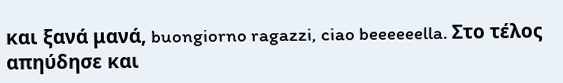και ξανά μανά, buongiorno ragazzi, ciao beeeeeella. Στο τέλος απηύδησε και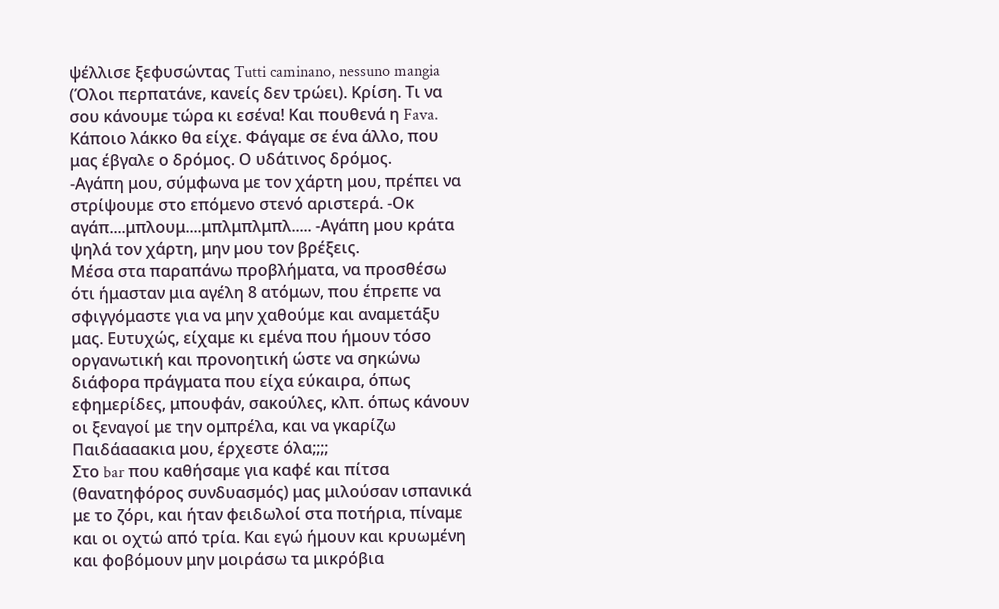ψέλλισε ξεφυσώντας Tutti caminano, nessuno mangia (Όλοι περπατάνε, κανείς δεν τρώει). Κρίση. Τι να σου κάνουμε τώρα κι εσένα! Και πουθενά η Fava. Κάποιο λάκκο θα είχε. Φάγαμε σε ένα άλλο, που μας έβγαλε ο δρόμος. Ο υδάτινος δρόμος.
-Αγάπη μου, σύμφωνα με τον χάρτη μου, πρέπει να στρίψουμε στο επόμενο στενό αριστερά. -Οκ αγάπ....μπλουμ....μπλμπλμπλ..... -Αγάπη μου κράτα ψηλά τον χάρτη, μην μου τον βρέξεις.
Μέσα στα παραπάνω προβλήματα, να προσθέσω ότι ήμασταν μια αγέλη 8 ατόμων, που έπρεπε να σφιγγόμαστε για να μην χαθούμε και αναμετάξυ μας. Ευτυχώς, είχαμε κι εμένα που ήμουν τόσο οργανωτική και προνοητική ώστε να σηκώνω διάφορα πράγματα που είχα εύκαιρα, όπως εφημερίδες, μπουφάν, σακούλες, κλπ. όπως κάνουν οι ξεναγοί με την ομπρέλα, και να γκαρίζω Παιδάααακια μου, έρχεστε όλα;;;;
Στο bar που καθήσαμε για καφέ και πίτσα (θανατηφόρος συνδυασμός) μας μιλούσαν ισπανικά με το ζόρι, και ήταν φειδωλοί στα ποτήρια, πίναμε και οι οχτώ από τρία. Και εγώ ήμουν και κρυωμένη και φοβόμουν μην μοιράσω τα μικρόβια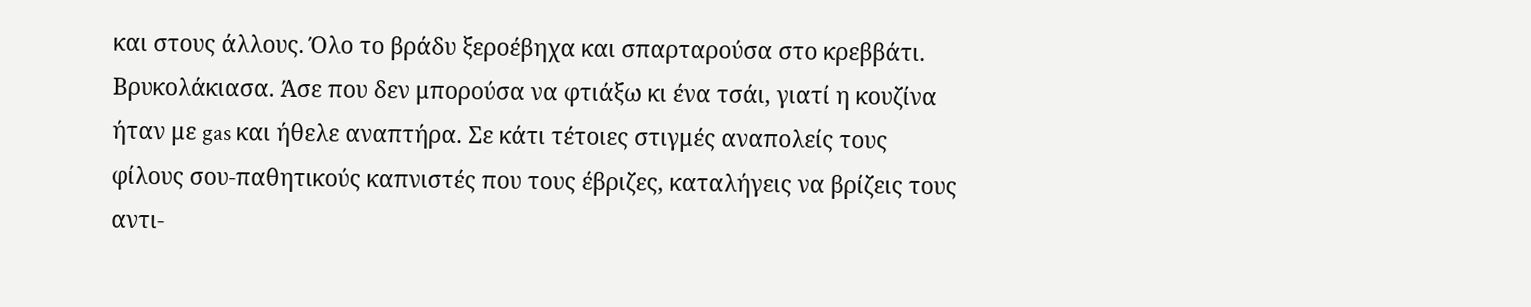και στους άλλους. Όλο το βράδυ ξεροέβηχα και σπαρταρούσα στο κρεββάτι. Βρυκολάκιασα. Άσε που δεν μπορούσα να φτιάξω κι ένα τσάι, γιατί η κουζίνα ήταν με gas και ήθελε αναπτήρα. Σε κάτι τέτοιες στιγμές αναπολείς τους φίλους σου-παθητικούς καπνιστές που τους έβριζες, καταλήγεις να βρίζεις τους αντι-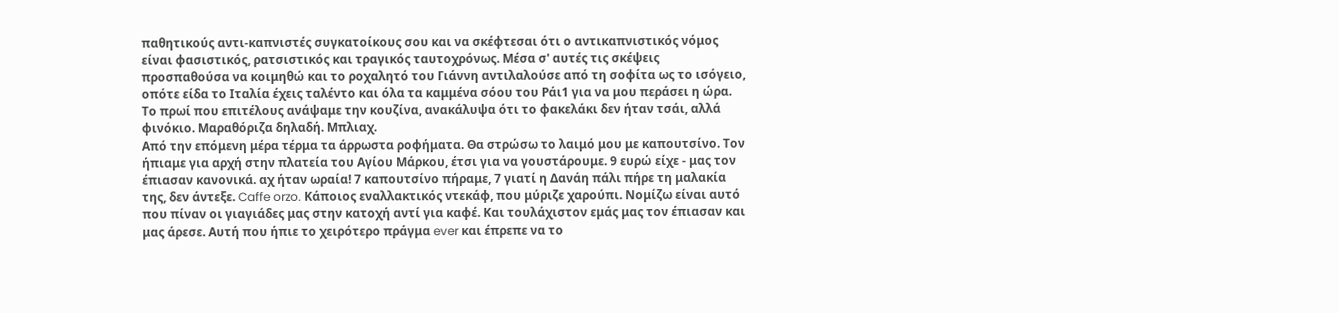παθητικούς αντι-καπνιστές συγκατοίκους σου και να σκέφτεσαι ότι ο αντικαπνιστικός νόμος είναι φασιστικός, ρατσιστικός και τραγικός ταυτοχρόνως. Μέσα σ' αυτές τις σκέψεις προσπαθούσα να κοιμηθώ και το ροχαλητό του Γιάννη αντιλαλούσε από τη σοφίτα ως το ισόγειο, οπότε είδα το Ιταλία έχεις ταλέντο και όλα τα καμμένα σόου του Ράι1 για να μου περάσει η ώρα. Το πρωί που επιτέλους ανάψαμε την κουζίνα, ανακάλυψα ότι το φακελάκι δεν ήταν τσάι, αλλά φινόκιο. Μαραθόριζα δηλαδή. Μπλιαχ.
Από την επόμενη μέρα τέρμα τα άρρωστα ροφήματα. Θα στρώσω το λαιμό μου με καπουτσίνο. Τον ήπιαμε για αρχή στην πλατεία του Αγίου Μάρκου, έτσι για να γουστάρουμε. 9 ευρώ είχε - μας τον έπιασαν κανονικά. αχ ήταν ωραία! 7 καπουτσίνο πήραμε, 7 γιατί η Δανάη πάλι πήρε τη μαλακία της, δεν άντεξε. Caffe orzo. Κάποιος εναλλακτικός ντεκάφ, που μύριζε χαρούπι. Νομίζω είναι αυτό που πίναν οι γιαγιάδες μας στην κατοχή αντί για καφέ. Και τουλάχιστον εμάς μας τον έπιασαν και μας άρεσε. Αυτή που ήπιε το χειρότερο πράγμα ever και έπρεπε να το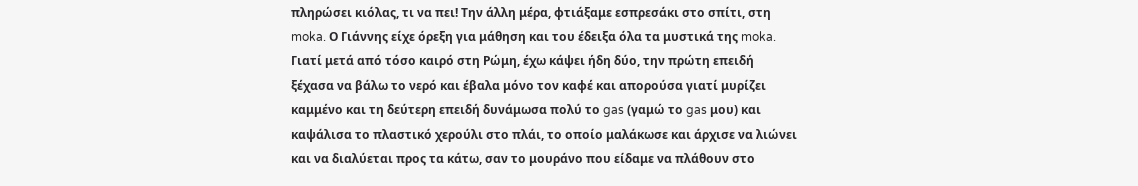πληρώσει κιόλας, τι να πει! Την άλλη μέρα, φτιάξαμε εσπρεσάκι στο σπίτι, στη moka. Ο Γιάννης είχε όρεξη για μάθηση και του έδειξα όλα τα μυστικά της moka. Γιατί μετά από τόσο καιρό στη Ρώμη, έχω κάψει ήδη δύο, την πρώτη επειδή ξέχασα να βάλω το νερό και έβαλα μόνο τον καφέ και απορούσα γιατί μυρίζει καμμένο και τη δεύτερη επειδή δυνάμωσα πολύ το gas (γαμώ το gas μου) και καψάλισα το πλαστικό χερούλι στο πλάι, το οποίο μαλάκωσε και άρχισε να λιώνει και να διαλύεται προς τα κάτω, σαν το μουράνο που είδαμε να πλάθουν στο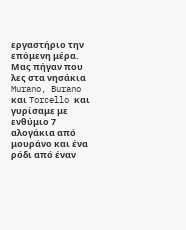εργαστήριο την επόμενη μέρα.
Μας πήγαν που λες στα νησάκια Murano, Burano και Torcello και γυρίσαμε με ενθύμιο 7 αλογάκια από μουράνο και ένα ρόδι από έναν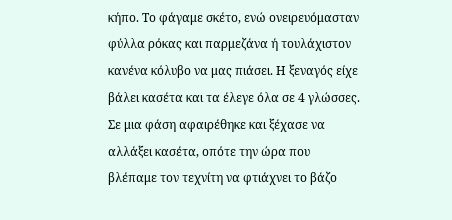κήπο. Το φάγαμε σκέτο, ενώ ονειρευόμασταν φύλλα ρόκας και παρμεζάνα ή τουλάχιστον κανένα κόλυβο να μας πιάσει. Η ξεναγός είχε βάλει κασέτα και τα έλεγε όλα σε 4 γλώσσες. Σε μια φάση αφαιρέθηκε και ξέχασε να αλλάξει κασέτα, οπότε την ώρα που βλέπαμε τον τεχνίτη να φτιάχνει το βάζο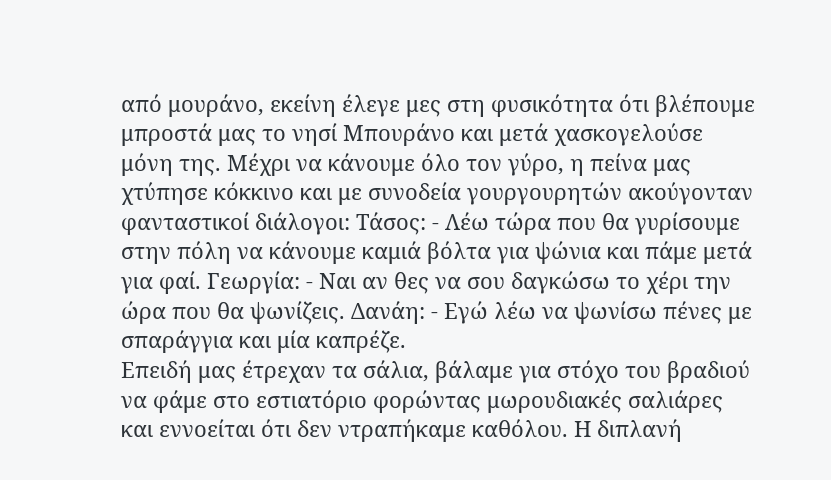από μουράνο, εκείνη έλεγε μες στη φυσικότητα ότι βλέπουμε μπροστά μας το νησί Μπουράνο και μετά χασκογελούσε μόνη της. Μέχρι να κάνουμε όλο τον γύρο, η πείνα μας χτύπησε κόκκινο και με συνοδεία γουργουρητών ακούγονταν φανταστικοί διάλογοι: Τάσος: - Λέω τώρα που θα γυρίσουμε στην πόλη να κάνουμε καμιά βόλτα για ψώνια και πάμε μετά για φαί. Γεωργία: - Ναι αν θες να σου δαγκώσω το χέρι την ώρα που θα ψωνίζεις. Δανάη: - Εγώ λέω να ψωνίσω πένες με σπαράγγια και μία καπρέζε.
Επειδή μας έτρεχαν τα σάλια, βάλαμε για στόχο του βραδιού να φάμε στο εστιατόριο φορώντας μωρουδιακές σαλιάρες και εννοείται ότι δεν ντραπήκαμε καθόλου. Η διπλανή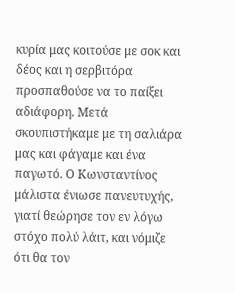κυρία μας κοιτούσε με σοκ και δέος και η σερβιτόρα προσπαθούσε να το παίξει αδιάφορη. Μετά σκουπιστήκαμε με τη σαλιάρα μας και φάγαμε και ένα παγωτό. Ο Κωνσταντίνος μάλιστα ένιωσε πανευτυχής, γιατί θεώρησε τον εν λόγω στόχο πολύ λάιτ, και νόμιζε ότι θα τον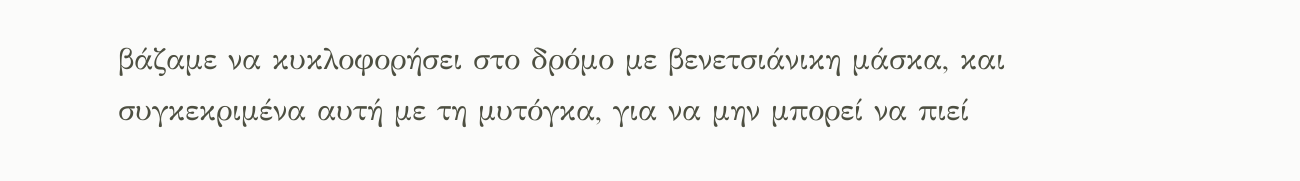βάζαμε να κυκλοφορήσει στο δρόμο με βενετσιάνικη μάσκα, και συγκεκριμένα αυτή με τη μυτόγκα, για να μην μπορεί να πιεί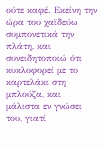ούτε καφέ. Εκείνη την ώρα του χαϊδεύω συμπονετικά την πλάτη, και συνειδητοποιώ ότι κυκλοφορεί με το καρτελάκι στη μπλούζα, και μάλιστα εν γνώσει του, γιατί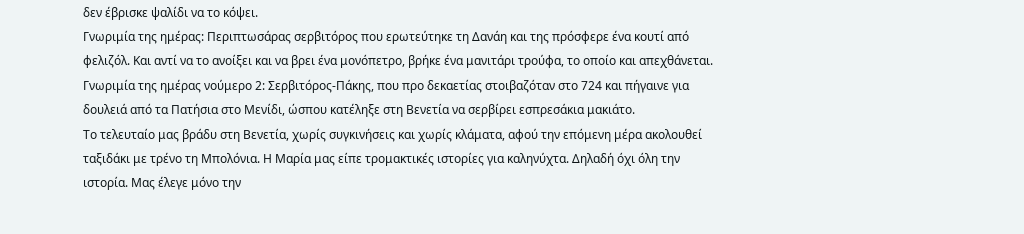δεν έβρισκε ψαλίδι να το κόψει.
Γνωριμία της ημέρας: Περιπτωσάρας σερβιτόρος που ερωτεύτηκε τη Δανάη και της πρόσφερε ένα κουτί από φελιζόλ. Και αντί να το ανοίξει και να βρει ένα μονόπετρο, βρήκε ένα μανιτάρι τρούφα, το οποίο και απεχθάνεται.
Γνωριμία της ημέρας νούμερο 2: Σερβιτόρος-Πάκης, που προ δεκαετίας στοιβαζόταν στο 724 και πήγαινε για δουλειά από τα Πατήσια στο Μενίδι, ώσπου κατέληξε στη Βενετία να σερβίρει εσπρεσάκια μακιάτο.
Το τελευταίο μας βράδυ στη Βενετία, χωρίς συγκινήσεις και χωρίς κλάματα, αφού την επόμενη μέρα ακολουθεί ταξιδάκι με τρένο τη Μπολόνια. Η Μαρία μας είπε τρομακτικές ιστορίες για καληνύχτα. Δηλαδή όχι όλη την ιστορία. Μας έλεγε μόνο την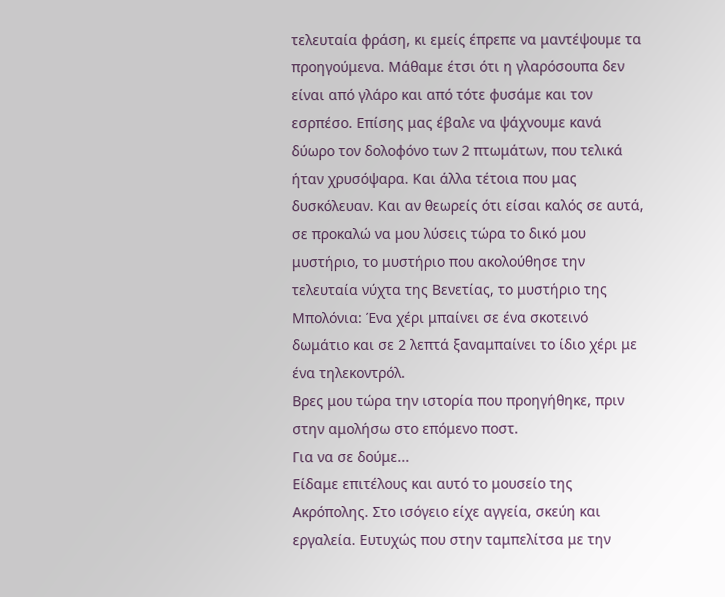τελευταία φράση, κι εμείς έπρεπε να μαντέψουμε τα προηγούμενα. Μάθαμε έτσι ότι η γλαρόσουπα δεν είναι από γλάρο και από τότε φυσάμε και τον εσρπέσο. Επίσης μας έβαλε να ψάχνουμε κανά δύωρο τον δολοφόνο των 2 πτωμάτων, που τελικά ήταν χρυσόψαρα. Και άλλα τέτοια που μας δυσκόλευαν. Και αν θεωρείς ότι είσαι καλός σε αυτά, σε προκαλώ να μου λύσεις τώρα το δικό μου μυστήριο, το μυστήριο που ακολούθησε την τελευταία νύχτα της Βενετίας, το μυστήριο της Μπολόνια: Ένα χέρι μπαίνει σε ένα σκοτεινό δωμάτιο και σε 2 λεπτά ξαναμπαίνει το ίδιο χέρι με ένα τηλεκοντρόλ.
Βρες μου τώρα την ιστορία που προηγήθηκε, πριν στην αμολήσω στο επόμενο ποστ.
Για να σε δούμε...
Είδαμε επιτέλους και αυτό το μουσείο της Ακρόπολης. Στο ισόγειο είχε αγγεία, σκεύη και εργαλεία. Ευτυχώς που στην ταμπελίτσα με την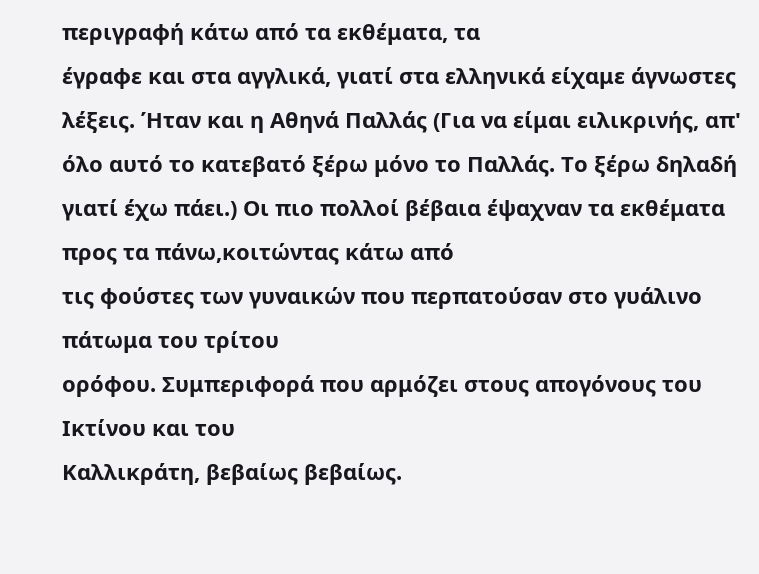περιγραφή κάτω από τα εκθέματα, τα
έγραφε και στα αγγλικά, γιατί στα ελληνικά είχαμε άγνωστες λέξεις. Ήταν και η Αθηνά Παλλάς (Για να είμαι ειλικρινής, απ' όλο αυτό το κατεβατό ξέρω μόνο το Παλλάς. Το ξέρω δηλαδή γιατί έχω πάει.) Οι πιο πολλοί βέβαια έψαχναν τα εκθέματα προς τα πάνω,κοιτώντας κάτω από
τις φούστες των γυναικών που περπατούσαν στο γυάλινο πάτωμα του τρίτου
ορόφου. Συμπεριφορά που αρμόζει στους απογόνους του Ικτίνου και του
Καλλικράτη, βεβαίως βεβαίως.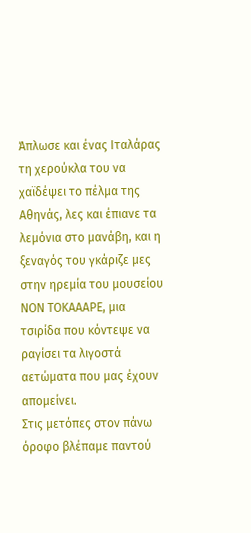Άπλωσε και ένας Ιταλάρας τη χερούκλα του να χαϊδέψει το πέλμα της Αθηνάς, λες και έπιανε τα λεμόνια στο μανάβη, και η ξεναγός του γκάριζε μες στην ηρεμία του μουσείου ΝΟΝ ΤΟΚΑΑΑΡΕ, μια τσιρίδα που κόντεψε να ραγίσει τα λιγοστά αετώματα που μας έχουν απομείνει.
Στις μετόπες στον πάνω όροφο βλέπαμε παντού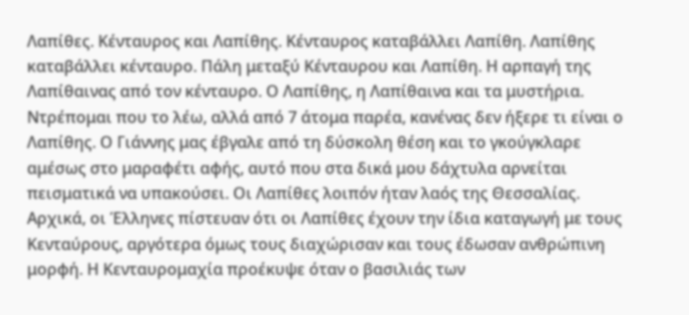Λαπίθες. Κένταυρος και Λαπίθης. Κένταυρος καταβάλλει Λαπίθη. Λαπίθης καταβάλλει κένταυρο. Πάλη μεταξύ Κένταυρου και Λαπίθη. Η αρπαγή της Λαπίθαινας από τον κένταυρο. Ο Λαπίθης, η Λαπίθαινα και τα μυστήρια.
Ντρέπομαι που το λέω, αλλά από 7 άτομα παρέα, κανένας δεν ήξερε τι είναι ο Λαπίθης. Ο Γιάννης μας έβγαλε από τη δύσκολη θέση και το γκούγκλαρε αμέσως στο μαραφέτι αφής, αυτό που στα δικά μου δάχτυλα αρνείται πεισματικά να υπακούσει. Οι Λαπίθες λοιπόν ήταν λαός της Θεσσαλίας. Αρχικά, οι Έλληνες πίστευαν ότι οι Λαπίθες έχουν την ίδια καταγωγή με τους Κενταύρους, αργότερα όμως τους διαχώρισαν και τους έδωσαν ανθρώπινη μορφή. Η Κενταυρομαχία προέκυψε όταν ο βασιλιάς των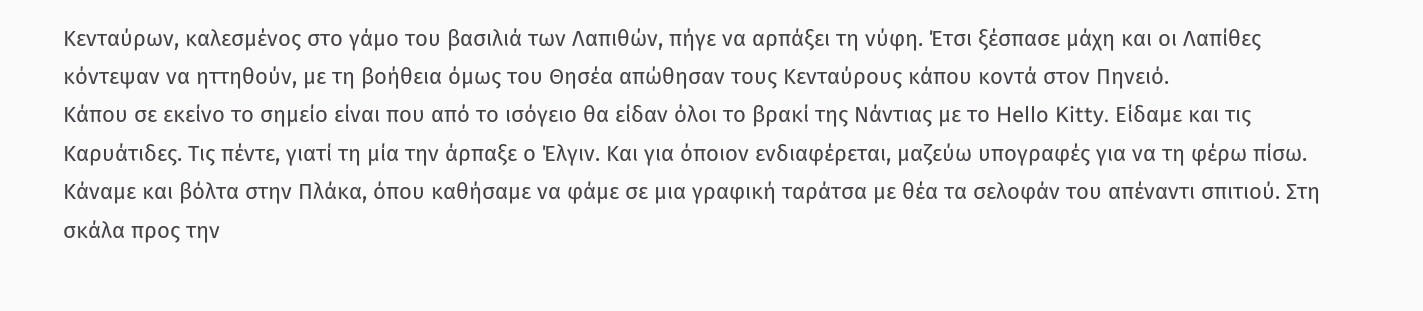Κενταύρων, καλεσμένος στο γάμο του βασιλιά των Λαπιθών, πήγε να αρπάξει τη νύφη. Έτσι ξέσπασε μάχη και οι Λαπίθες κόντεψαν να ηττηθούν, με τη βοήθεια όμως του Θησέα απώθησαν τους Κενταύρους κάπου κοντά στον Πηνειό.
Κάπου σε εκείνο το σημείο είναι που από το ισόγειο θα είδαν όλοι το βρακί της Νάντιας με το Hello Kitty. Είδαμε και τις Καρυάτιδες. Τις πέντε, γιατί τη μία την άρπαξε ο Έλγιν. Και για όποιον ενδιαφέρεται, μαζεύω υπογραφές για να τη φέρω πίσω.
Κάναμε και βόλτα στην Πλάκα, όπου καθήσαμε να φάμε σε μια γραφική ταράτσα με θέα τα σελοφάν του απέναντι σπιτιού. Στη σκάλα προς την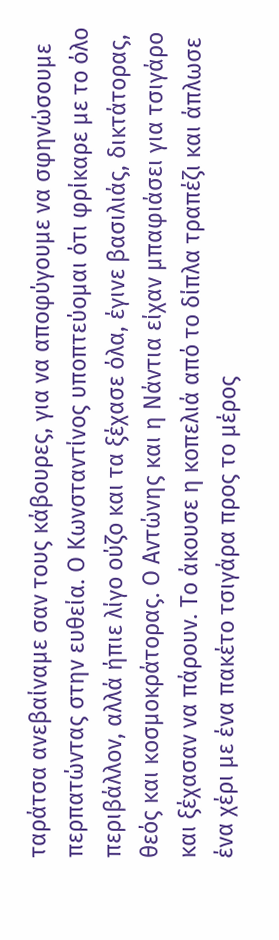ταράτσα ανεβαίναμε σαν τους κάβουρες, για να αποφύγουμε να σφηνώσουμε περπατώντας στην ευθεία. Ο Κωνσταντίνος υποπτεύομαι ότι φρίκαρε με το όλο περιβάλλον, αλλά ήπιε λίγο ούζο και τα ξέχασε όλα, έγινε βασιλιάς, δικτάτορας, θεός και κοσμοκράτορας. Ο Αντώνης και η Νάντια είχαν μπαφιάσει για τσιγάρο και ξέχασαν να πάρουν. Το άκουσε η κοπελιά από το δίπλα τραπέζι και άπλωσε ένα χέρι με ένα πακέτο τσιγάρα προς το μέρος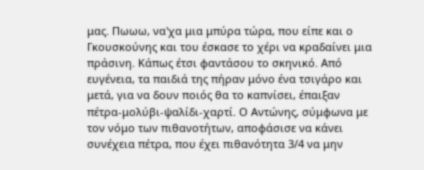μας. Πωωω, να'χα μια μπύρα τώρα, που είπε και ο Γκουσκούνης και του έσκασε το χέρι να κραδαίνει μια πράσινη. Κάπως έτσι φαντάσου το σκηνικό. Από ευγένεια, τα παιδιά της πήραν μόνο ένα τσιγάρο και μετά, για να δουν ποιός θα το καπνίσει, έπαιξαν πέτρα-μολύβι-ψαλίδι-χαρτί. Ο Αντώνης, σύμφωνα με τον νόμο των πιθανοτήτων, αποφάσισε να κάνει συνέχεια πέτρα, που έχει πιθανότητα 3/4 να μην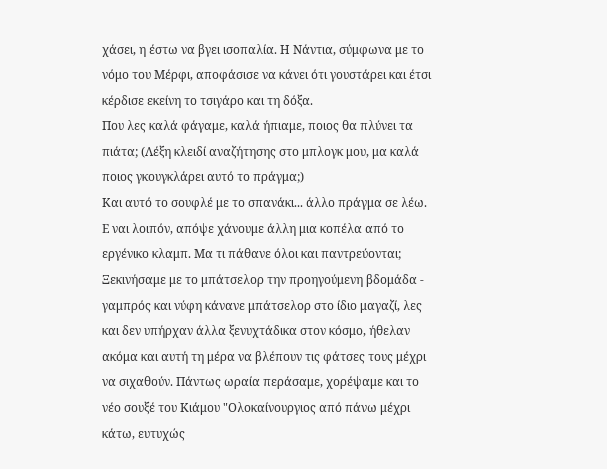χάσει, η έστω να βγει ισοπαλία. Η Νάντια, σύμφωνα με το νόμο του Μέρφι, αποφάσισε να κάνει ότι γουστάρει και έτσι κέρδισε εκείνη το τσιγάρο και τη δόξα.
Που λες καλά φάγαμε, καλά ήπιαμε, ποιος θα πλύνει τα πιάτα; (Λέξη κλειδί αναζήτησης στο μπλογκ μου, μα καλά ποιος γκουγκλάρει αυτό το πράγμα;)
Και αυτό το σουφλέ με το σπανάκι... άλλο πράγμα σε λέω.
Ε ναι λοιπόν, απόψε χάνουμε άλλη μια κοπέλα από το εργένικο κλαμπ. Μα τι πάθανε όλοι και παντρεύονται; Ξεκινήσαμε με το μπάτσελορ την προηγούμενη βδομάδα - γαμπρός και νύφη κάνανε μπάτσελορ στο ίδιο μαγαζί, λες και δεν υπήρχαν άλλα ξενυχτάδικα στον κόσμο, ήθελαν ακόμα και αυτή τη μέρα να βλέπουν τις φάτσες τους μέχρι να σιχαθούν. Πάντως ωραία περάσαμε, χορέψαμε και το νέο σουξέ του Κιάμου "Ολοκαίνουργιος από πάνω μέχρι κάτω, ευτυχώς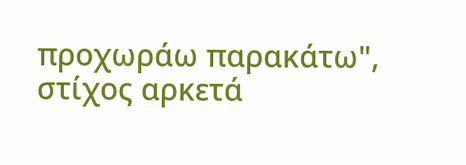προχωράω παρακάτω", στίχος αρκετά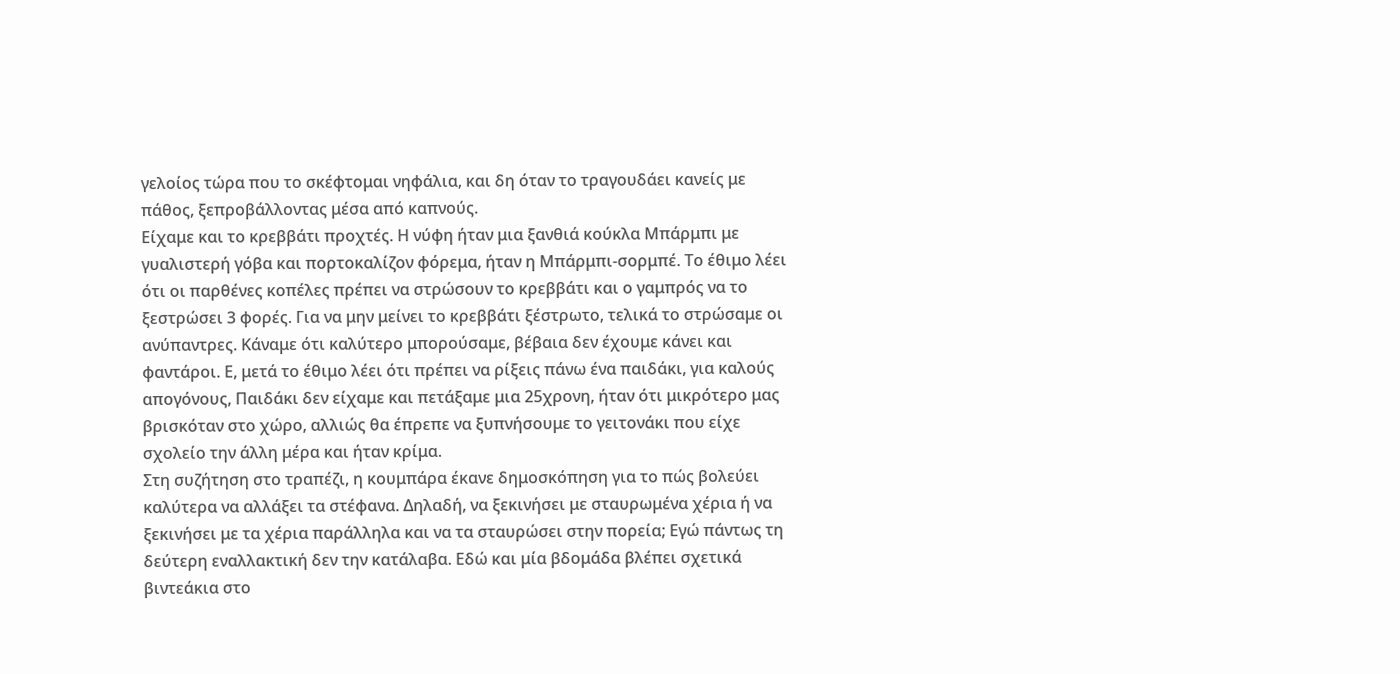γελοίος τώρα που το σκέφτομαι νηφάλια, και δη όταν το τραγουδάει κανείς με πάθος, ξεπροβάλλοντας μέσα από καπνούς.
Είχαμε και το κρεββάτι προχτές. Η νύφη ήταν μια ξανθιά κούκλα Μπάρμπι με γυαλιστερή γόβα και πορτοκαλίζον φόρεμα, ήταν η Μπάρμπι-σορμπέ. Το έθιμο λέει ότι οι παρθένες κοπέλες πρέπει να στρώσουν το κρεββάτι και ο γαμπρός να το ξεστρώσει 3 φορές. Για να μην μείνει το κρεββάτι ξέστρωτο, τελικά το στρώσαμε οι ανύπαντρες. Κάναμε ότι καλύτερο μπορούσαμε, βέβαια δεν έχουμε κάνει και φαντάροι. Ε, μετά το έθιμο λέει ότι πρέπει να ρίξεις πάνω ένα παιδάκι, για καλούς απογόνους, Παιδάκι δεν είχαμε και πετάξαμε μια 25χρονη, ήταν ότι μικρότερο μας βρισκόταν στο χώρο, αλλιώς θα έπρεπε να ξυπνήσουμε το γειτονάκι που είχε σχολείο την άλλη μέρα και ήταν κρίμα.
Στη συζήτηση στο τραπέζι, η κουμπάρα έκανε δημοσκόπηση για το πώς βολεύει καλύτερα να αλλάξει τα στέφανα. Δηλαδή, να ξεκινήσει με σταυρωμένα χέρια ή να ξεκινήσει με τα χέρια παράλληλα και να τα σταυρώσει στην πορεία; Εγώ πάντως τη δεύτερη εναλλακτική δεν την κατάλαβα. Εδώ και μία βδομάδα βλέπει σχετικά βιντεάκια στο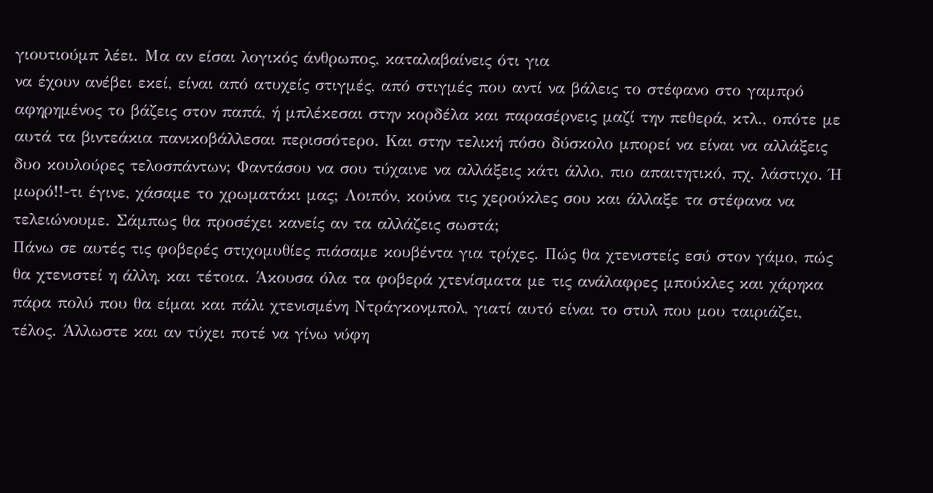γιουτιούμπ λέει. Μα αν είσαι λογικός άνθρωπος, καταλαβαίνεις ότι για
να έχουν ανέβει εκεί, είναι από ατυχείς στιγμές, από στιγμές που αντί να βάλεις το στέφανο στο γαμπρό αφηρημένος το βάζεις στον παπά, ή μπλέκεσαι στην κορδέλα και παρασέρνεις μαζί την πεθερά, κτλ., οπότε με αυτά τα βιντεάκια πανικοβάλλεσαι περισσότερο. Και στην τελική πόσο δύσκολο μπορεί να είναι να αλλάξεις δυο κουλούρες τελοσπάντων; Φαντάσου να σου τύχαινε να αλλάξεις κάτι άλλο, πιο απαιτητικό, πχ. λάστιχο. Ή μωρό!!-τι έγινε, χάσαμε το χρωματάκι μας; Λοιπόν, κούνα τις χερούκλες σου και άλλαξε τα στέφανα να τελειώνουμε. Σάμπως θα προσέχει κανείς αν τα αλλάζεις σωστά;
Πάνω σε αυτές τις φοβερές στιχομυθίες πιάσαμε κουβέντα για τρίχες. Πώς θα χτενιστείς εσύ στον γάμο, πώς θα χτενιστεί η άλλη, και τέτοια. Άκουσα όλα τα φοβερά χτενίσματα με τις ανάλαφρες μπούκλες και χάρηκα πάρα πολύ που θα είμαι και πάλι χτενισμένη Ντράγκονμπολ, γιατί αυτό είναι το στυλ που μου ταιριάζει, τέλος. Άλλωστε και αν τύχει ποτέ να γίνω νύφη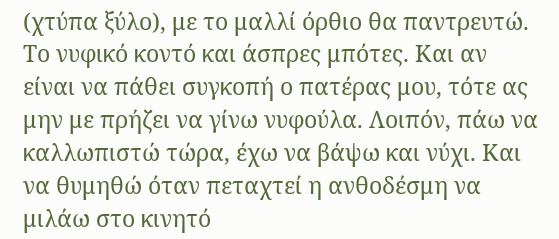(χτύπα ξύλο), με το μαλλί όρθιο θα παντρευτώ. Το νυφικό κοντό και άσπρες μπότες. Και αν είναι να πάθει συγκοπή ο πατέρας μου, τότε ας μην με πρήζει να γίνω νυφούλα. Λοιπόν, πάω να καλλωπιστώ τώρα, έχω να βάψω και νύχι. Και να θυμηθώ όταν πεταχτεί η ανθοδέσμη να μιλάω στο κινητό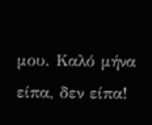μου. Καλό μήνα είπα, δεν είπα!